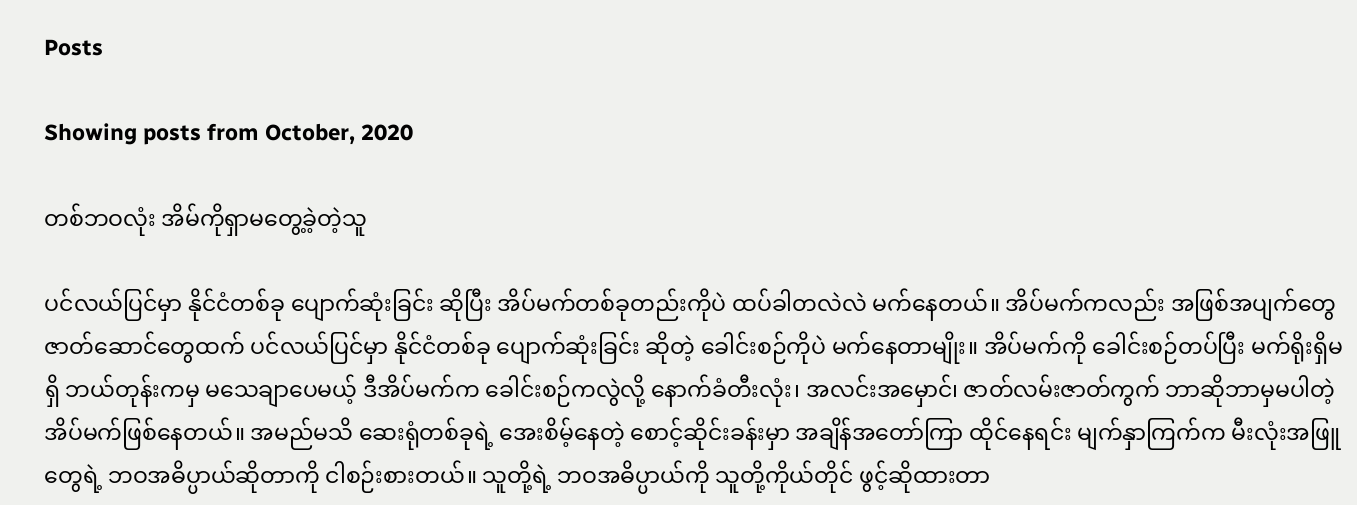Posts

Showing posts from October, 2020

တစ်ဘဝလုံး အိမ်ကိုရှာမတွေ့ခဲ့တဲ့သူ

ပင်လယ်ပြင်မှာ နိုင်ငံတစ်ခု ပျောက်ဆုံးခြင်း ဆိုပြီး အိပ်မက်တစ်ခုတည်းကိုပဲ ထပ်ခါတလဲလဲ မက်နေတယ်။ အိပ်မက်ကလည်း အဖြစ်အပျက်တွေ ဇာတ်ဆောင်တွေထက် ပင်လယ်ပြင်မှာ နိုင်ငံတစ်ခု ပျောက်ဆုံးခြင်း ဆိုတဲ့ ခေါင်းစဉ်ကိုပဲ မက်နေတာမျိုး။ အိပ်မက်ကို ခေါင်းစဉ်တပ်ပြီး မက်ရိုးရှိမရှိ ဘယ်တုန်းကမှ မသေချာပေမယ့် ဒီအိပ်မက်က ခေါင်းစဉ်ကလွဲလို့ နောက်ခံတီးလုံး၊ အလင်းအမှောင်၊ ဇာတ်လမ်းဇာတ်ကွက် ဘာဆိုဘာမှမပါတဲ့ အိပ်မက်ဖြစ်နေတယ်။ အမည်မသိ ဆေးရုံတစ်ခုရဲ့ အေးစိမ့်နေတဲ့ စောင့်ဆိုင်းခန်းမှာ အချိန်အတော်ကြာ ထိုင်နေရင်း မျက်နှာကြက်က မီးလုံးအဖြူတွေရဲ့ ဘဝအဓိပ္ပာယ်ဆိုတာကို ငါစဉ်းစားတယ်။ သူတို့ရဲ့ ဘဝအဓိပ္ပာယ်ကို သူတို့ကိုယ်တိုင် ဖွင့်ဆိုထားတာ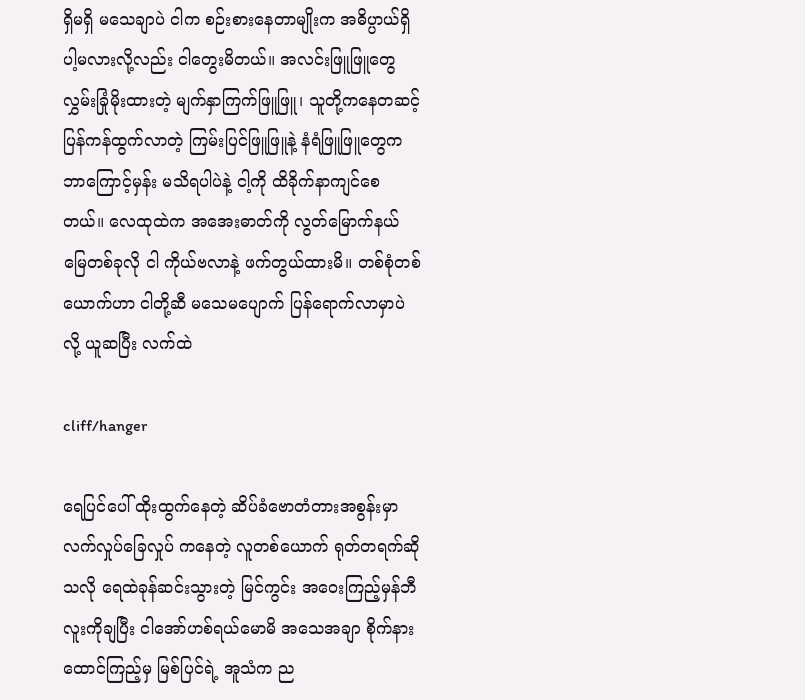ရှိမရှိ မသေချာပဲ ငါက စဉ်းစားနေတာမျိုးက အဓိပ္ပာယ်ရှိပါ့မလားလို့လည်း ငါတွေးမိတယ်။ အလင်းဖြူဖြူတွေ လွှမ်းခြုံမိုးထားတဲ့ မျက်နှာကြက်ဖြူဖြူ၊ သူတို့ကနေတဆင့် ပြန်ကန်ထွက်လာတဲ့ ကြမ်းပြင်ဖြူဖြူနဲ့ နံရံဖြူဖြူတွေက ဘာကြောင့်မှန်း မသိရပါပဲနဲ့ ငါ့ကို ထိခိုက်နာကျင်စေတယ်။ လေထုထဲက အအေးဓာတ်ကို လွတ်မြောက်နယ်မြေတစ်ခုလို ငါ ကိုယ်ဗလာနဲ့ ဖက်တွယ်ထားမိ။ တစ်စုံတစ်ယောက်ဟာ ငါတို့ဆီ မသေမပျောက် ပြန်ရောက်လာမှာပဲ လို့ ယူဆပြီး လက်ထဲ

cliff/hanger

ရေပြင်ပေါ် ထိုးထွက်နေတဲ့ ဆိပ်ခံဗောတံတားအစွန်းမှာ လက်လှုပ်ခြေလှုပ် ကနေတဲ့ လူတစ်ယောက် ရုတ်တရက်ဆိုသလို ရေထဲခုန်ဆင်းသွားတဲ့ မြင်ကွင်း အဝေးကြည့်မှန်ဘီလူးကိုချပြီး ငါအော်ဟစ်ရယ်မောမိ အသေအချာ စိုက်နားထောင်ကြည့်မှ မြစ်ပြင်ရဲ့ အူသံက ည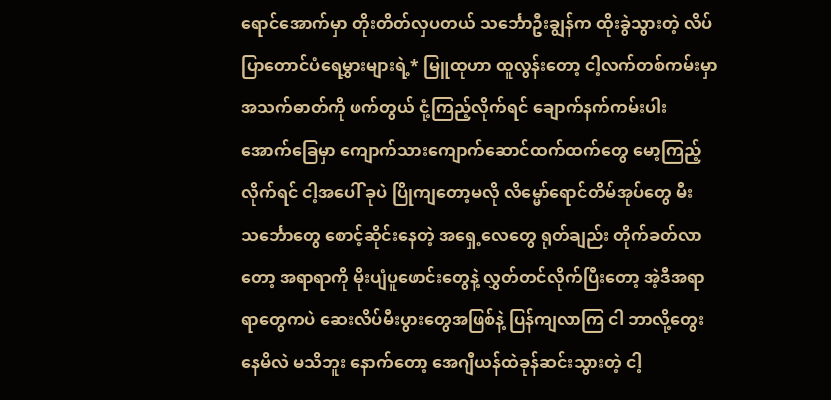ရောင်အောက်မှာ တိုးတိတ်လှပတယ် သင်္ဘောဦးချွန်က ထိုးခွဲသွားတဲ့ လိပ်ပြာတောင်ပံရေမွှားများရဲ့* မြူထုဟာ ထူလွန်းတော့ ငါ့လက်တစ်ကမ်းမှာ အသက်ဓာတ်ကို ဖက်တွယ် ငုံ့ကြည့်လိုက်ရင် ချောက်နက်ကမ်းပါး အောက်ခြေမှာ ကျောက်သားကျောက်ဆောင်ထက်ထက်တွေ မော့ကြည့်လိုက်ရင် ငါ့အပေါ် ခုပဲ ပြိုကျတော့မလို လိမ္မော်ရောင်တိမ်အုပ်တွေ မီးသင်္ဘောတွေ စောင့်ဆိုင်းနေတဲ့ အရှေ့လေတွေ ရုတ်ချည်း တိုက်ခတ်လာတော့ အရာရာကို မိုးပျံပူဖောင်းတွေနဲ့ လွှတ်တင်လိုက်ပြီးတော့ အဲ့ဒီအရာရာတွေကပဲ ဆေးလိပ်မီးပွားတွေအဖြစ်နဲ့ ပြန်ကျလာကြ ငါ ဘာလို့တွေးနေမိလဲ မသိဘူး နောက်တော့ အေဂျီယန်ထဲခုန်ဆင်းသွားတဲ့ ငါ့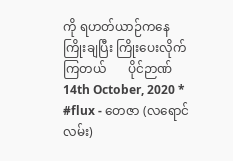ကို ရဟတ်ယာဉ်ကနေ ကြိုးချပြီး ကြိုးပေးလိုက်ကြတယ်       ပိုင်ဉာဏ်       14th October, 2020 * #flux - တေဇာ (လရောင်လမ်း)